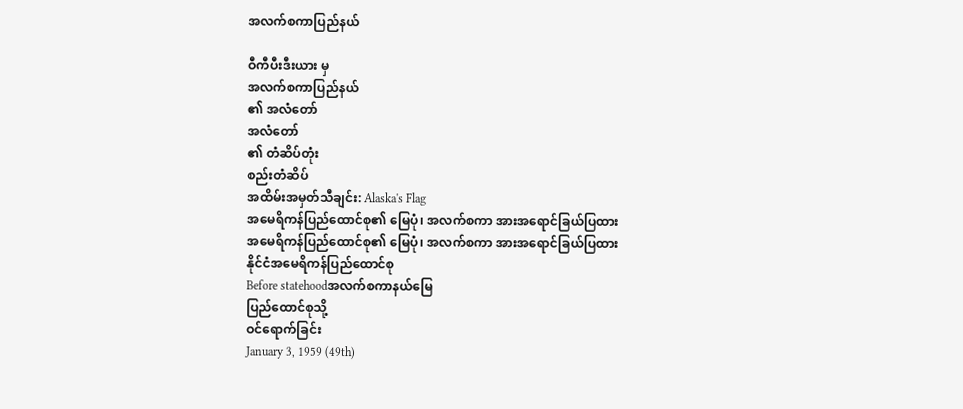အလက်စကာပြည်နယ်

ဝီကီပီးဒီးယား မှ
အလက်စကာပြည်နယ်
၏ အလံတော်
အလံတော်
၏ တံဆိပ်တုံး
စည်းတံဆိပ်
အထိမ်းအမှတ်သီချင်း: Alaska's Flag
အမေရိကန်ပြည်ထောင်စု၏ မြေပုံ၊ အလက်စကာ အားအရောင်ခြယ်ပြထား
အမေရိကန်ပြည်ထောင်စု၏ မြေပုံ၊ အလက်စကာ အားအရောင်ခြယ်ပြထား
နိုင်ငံအမေရိကန်ပြည်ထောင်စု
Before statehoodအလက်စကာနယ်မြေ
ပြည်ထောင်စုသို့
ဝင်ရောက်ခြင်း
January 3, 1959 (49th)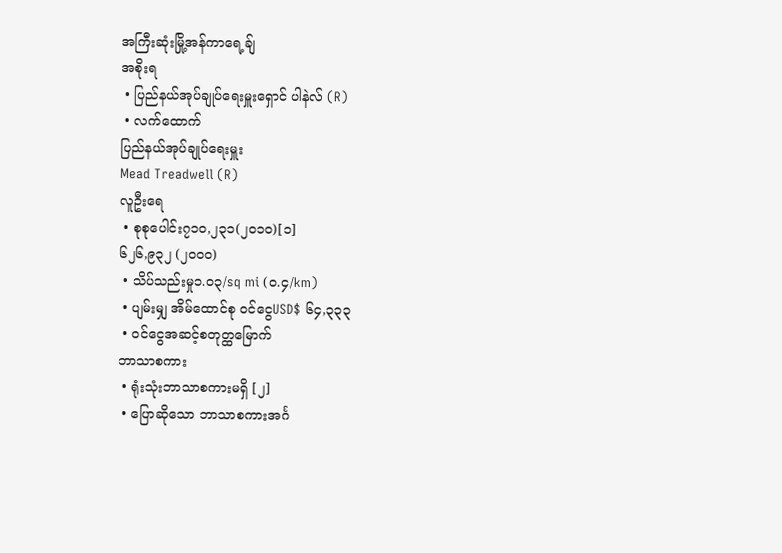အကြီးဆုံးမြို့အန်ကာရေ့ချ်
အစိုးရ
 • ပြည်နယ်အုပ်ချုပ်ရေးမှူးရှောင် ပါနဲလ် (R)
 • လက်ထောက်
ပြည်နယ်အုပ်ချုပ်ရေးမှူး
Mead Treadwell (R)
လူဦးရေ
 • စုစုပေါင်း၇၁၀,၂၃၁(၂၀၁၀)[၁]
၆၂၆,၉၃၂ (၂၀၀၀)
 • သိပ်သည်းမှု၁.၀၃/sq mi (၀.၄/km)
 • ပျမ်းမျှ အိမ်ထောင်စု ဝင်ငွေUSD$ ၆၄,၃၃၃
 • ဝင်ငွေအဆင့်စတုတ္ထမြောက်
ဘာသာစကား
 • ရုံးသုံးဘာသာစကားမရှိ [၂]
 • ပြောဆိုသော ဘာသာစကားအင်္ဂ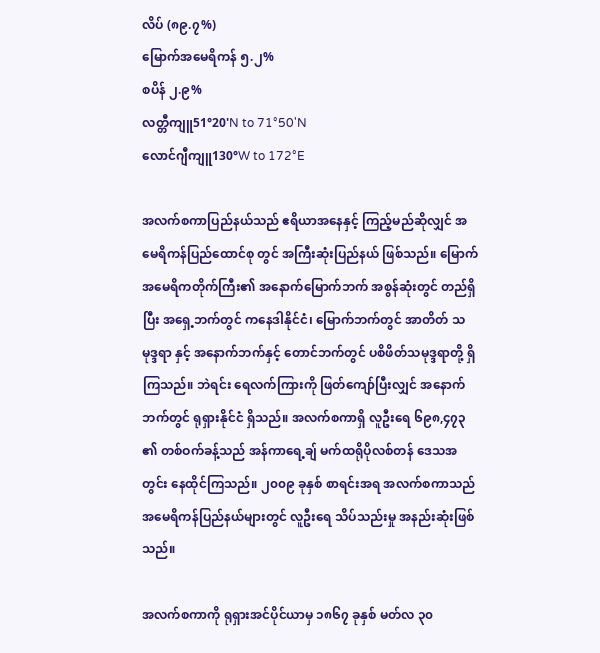လိပ် (၈၉.၇%)
မြောက်အမေရိကန် ၅.၂%
စပိန် ၂.၉%
လတ္တီကျူ51°20'N to 71°50'N
လောင်ဂျီကျူ130°W to 172°E

အလက်စကာပြည်နယ်သည် ဧရိယာအနေနှင့် ကြည့်မည်ဆိုလျှင် အမေရိကန်ပြည်ထောင်စု တွင် အကြီးဆုံးပြည်နယ် ဖြစ်သည်။ မြောက်အမေရိကတိုက်ကြီး၏ အနောက်မြောက်ဘက် အစွန်ဆုံးတွင် တည်ရှိပြီး အရှေ့ဘက်တွင် ကနေဒါနိုင်ငံ၊ မြောက်ဘက်တွင် အာတိတ် သမုဒ္ဒရာ နှင့် အနောက်ဘက်နှင့် တောင်ဘက်တွင် ပစိဖိတ်သမုဒ္ဒရာတို့ ရှိကြသည်။ ဘဲရင်း ရေလက်ကြားကို ဖြတ်ကျော်ပြီးလျှင် အနောက်ဘက်တွင် ရုရှားနိုင်ငံ ရှိသည်။ အလက်စကာရှိ လူဦးရေ ၆၉၈,၄၇၃ ၏ တစ်ဝက်ခန့်သည် အန်ကာရေ့ချ် မက်ထရိုပိုလစ်တန် ဒေသအတွင်း နေထိုင်ကြသည်။ ၂၀၀၉ ခုနှစ် စာရင်းအရ အလက်စကာသည် အမေရိကန်ပြည်နယ်များတွင် လူဦးရေ သိပ်သည်းမှု အနည်းဆုံးဖြစ်သည်။

အလက်စကာကို ရုရှားအင်ပိုင်ယာမှ ၁၈၆၇ ခုနှစ် မတ်လ ၃၀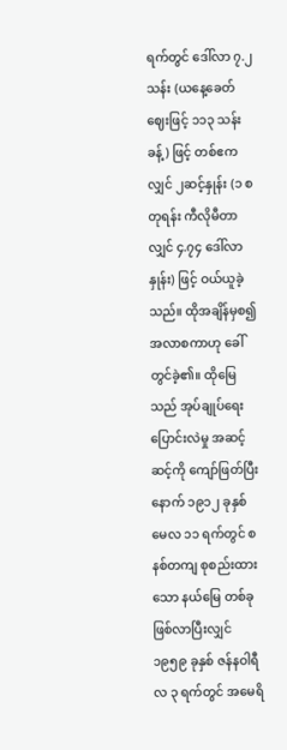ရက်တွင် ဒေါ်လာ ၇.၂သန်း (ယနေ့ခေတ် ဈေးဖြင့် ၁၁၃ သန်းခန့်) ဖြင့် တစ်ဧကလျှင် ၂ဆင့်နှုန်း (၁ စတုရန်း ကီလိုမီတာလျှင် ၄.၇၄ ဒေါ်လာနှုန်း) ဖြင့် ဝယ်ယူခဲ့သည်။ ထိုအချိန်မှစ၍ အလာစကာဟု ခေါ်တွင်ခဲ့၏။ ထိုမြေသည် အုပ်ချုပ်ရေး ပြောင်းလဲမှု အဆင့်ဆင့်ကို ကျော်ဖြတ်ပြီးနောက် ၁၉၁၂ ခုနှစ် မေလ ၁၁ ရက်တွင် စနစ်တကျ စုစည်းထားသော နယ်မြေ တစ်ခု ဖြစ်လာပြီးလျှင် ၁၉၅၉ ခုနှစ် ဇန်နဝါရီလ ၃ ရက်တွင် အမေရိ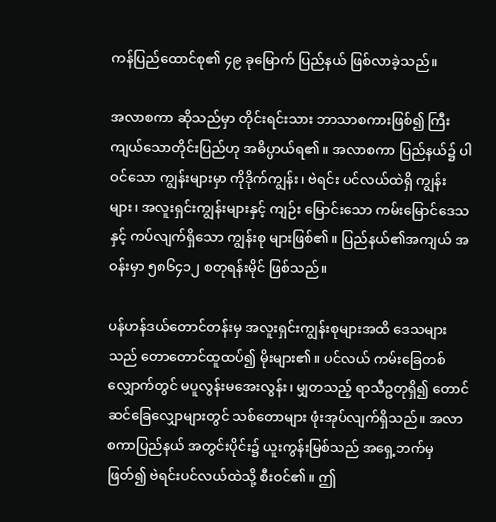ကန်ပြည်ထောင်စု၏ ၄၉ ခုမြောက် ပြည်နယ် ဖြစ်လာခဲ့သည်။

အလာစကာ ဆိုသည်မှာ တိုင်းရင်းသား ဘာသာစကားဖြစ်၍ ကြီးကျယ်သောတိုင်းပြည်ဟု အဓိပ္ပာယ်ရ၏။ အလာစကာ ပြည်နယ်၌ ပါဝင်သော ကျွန်းများမှာ ကိုဒိုက်ကျွန်း၊ ဗဲရင်း ပင်လယ်ထဲရှိ ကျွန်းများ၊ အလူးရှင်းကျွန်းများနှင့် ကျဉ်း မြောင်းသော ကမ်းမြောင်ဒေသနှင့် ကပ်လျက်ရှိသော ကျွန်းစု များဖြစ်၏။ ပြည်နယ်၏အကျယ် အဝန်းမှာ ၅၈၆၄၁၂ စတုရန်းမိုင် ဖြစ်သည်။

ပန်ဟန်ဒယ်တောင်တန်းမှ အလူးရှင်းကျွန်းစုများအထိ ဒေသများသည် တောတောင်ထူထပ်၍ မိုးများ၏။ ပင်လယ် ကမ်းခြေတစ်လျှောက်တွင် မပူလွန်းမအေးလွန်း၊ မျှတသည့် ရာသီဥတုရှိ၍ တောင်ဆင်ခြေလျှောများတွင် သစ်တောများ ဖုံးအုပ်လျက်ရှိသည်။ အလာစကာပြည်နယ် အတွင်းပိုင်း၌ ယူးကွန်းမြစ်သည် အရှေ့ဘက်မှ ဖြတ်၍ ဗဲရင်းပင်လယ်ထဲသို့ စီးဝင်၏။ ဤ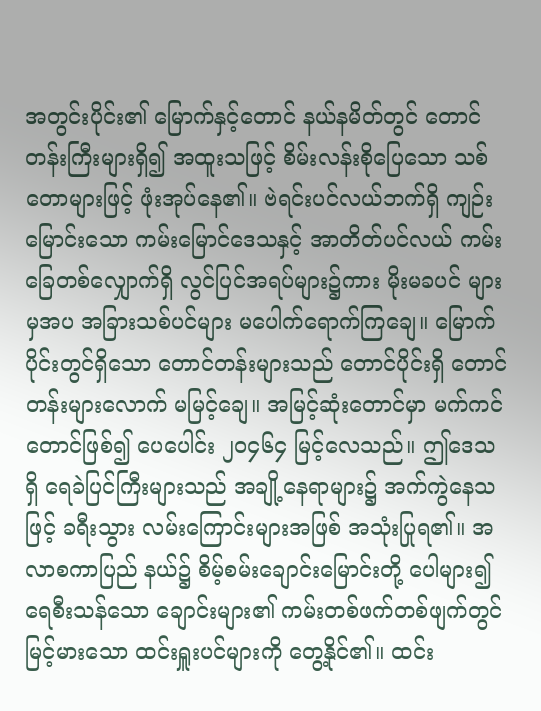အတွင်းပိုင်း၏ မြောက်နှင့်တောင် နယ်နမိတ်တွင် တောင်တန်းကြီးများရှိ၍ အထူးသဖြင့် စိမ်းလန်းစိုပြေသော သစ်တောများဖြင့် ဖုံးအုပ်နေ၏။ ဗဲရင်းပင်လယ်ဘက်ရှိ ကျဉ်းမြောင်းသော ကမ်းမြောင်ဒေသနှင့် အာတိတ်ပင်လယ် ကမ်းခြေတစ်လျှောက်ရှိ လွင်ပြင်အရပ်များ၌ကား မိုးမခပင် များမှအပ အခြားသစ်ပင်များ မပေါက်ရောက်ကြချေ။ မြောက်ပိုင်းတွင်ရှိသော တောင်တန်းများသည် တောင်ပိုင်းရှိ တောင်တန်းများလောက် မမြင့်ချေ။ အမြင့်ဆုံးတောင်မှာ မက်ကင် တောင်ဖြစ်၍ ပေပေါင်း ၂ဝ၄၆၄ မြင့်လေသည်။ ဤဒေသရှိ ရေခဲပြင်ကြီးများသည် အချို့နေရာများ၌ အက်ကွဲနေသဖြင့် ခရီးသွား လမ်းကြောင်းများအဖြစ် အသုံးပြုရ၏။ အလာစကာပြည် နယ်၌ စိမ့်စမ်းချောင်းမြောင်းတို့ ပေါများ၍ ရေစီးသန်သော ချောင်းများ၏ ကမ်းတစ်ဖက်တစ်ဖျက်တွင် မြင့်မားသော ထင်းရှူးပင်များကို တွေ့နိုင်၏။ ထင်း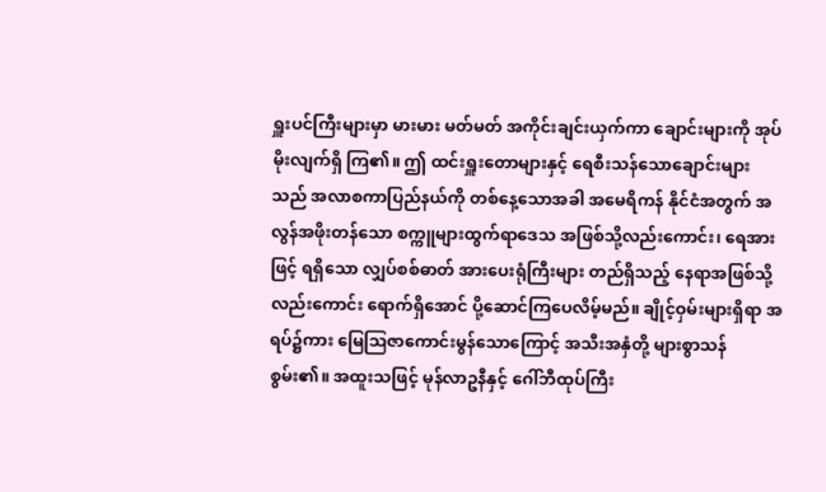ရှူးပင်ကြီးများမှာ မားမား မတ်မတ် အကိုင်းချင်းယှက်ကာ ချောင်းများကို အုပ်မိုးလျက်ရှိ ကြ၏။ ဤ ထင်းရှူးတောများနှင့် ရေစီးသန်သောချောင်းများ သည် အလာစကာပြည်နယ်ကို တစ်နေ့သောအခါ အမေရိကန် နိုင်ငံအတွက် အလွန်အဖိုးတန်သော စက္ကူများထွက်ရာဒေသ အဖြစ်သို့လည်းကောင်း၊ ရေအားဖြင့် ရရှိသော လျှပ်စစ်ဓာတ် အားပေးရုံကြီးများ တည်ရှိသည့် နေရာအဖြစ်သို့လည်းကောင်း ရောက်ရှိအောင် ပို့ဆောင်ကြပေလိမ့်မည်။ ချိုင့်ဝှမ်းများရှိရာ အရပ်၌ကား မြေဩဇာကောင်းမွန်သောကြောင့် အသီးအနှံတို့ များစွာသန်စွမ်း၏။ အထူးသဖြင့် မုန်လာဥနီနှင့် ဂေါ်ဘီထုပ်ကြီး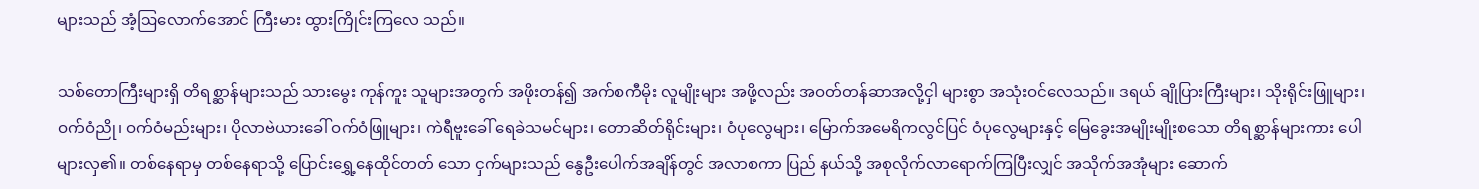များသည် အံ့ဩလောက်အောင် ကြီးမား ထွားကြိုင်းကြလေ သည်။

သစ်တောကြီးများရှိ တိရစ္ဆာန်များသည် သားမွေး ကုန်ကူး သူများအတွက် အဖိုးတန်၍ အက်စကီမိုး လူမျိုးများ အဖို့လည်း အဝတ်တန်ဆာအလို့ငှါ များစွာ အသုံးဝင်လေသည်။ ဒရယ် ချိုပြားကြီးများ၊ သိုးရိုင်းဖြူများ၊ ဝက်ဝံညို၊ ဝက်ဝံမည်းများ၊ ပိုလာဗဲယားခေါ် ဝက်ဝံဖြူများ၊ ကဲရီဗူးခေါ် ရေခဲသမင်များ၊ တောဆိတ်ရိုင်းများ၊ ဝံပုလွေများ၊ မြောက်အမေရိကလွင်ပြင် ဝံပုလွေများနှင့် မြေခွေးအမျိုးမျိုးစသော တိရစ္ဆာန်များကား ပေါ များလှ၏။ တစ်နေရာမှ တစ်နေရာသို့ ပြောင်းရွှေ့နေထိုင်တတ် သော ငှက်များသည် နွေဦးပေါက်အချိန်တွင် အလာစကာ ပြည် နယ်သို့ အစုလိုက်လာရောက်ကြပြီးလျှင် အသိုက်အအုံများ ဆောက်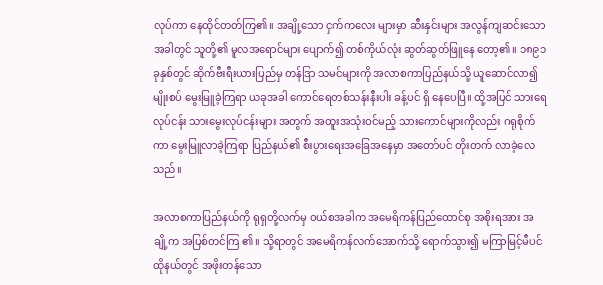လုပ်ကာ နေထိုင်တတ်ကြ၏။ အချို့သော ငှက်ကလေး များမှာ ဆီးနှင်းများ အလွန်ကျဆင်းသောအခါတွင် သူတို့၏ မူလအရောင်များ ပျောက်၍ တစ်ကိုယ်လုံး ဆွတ်ဆွတ်ဖြူနေ တော့၏။ ၁၈၉၁ ခုနှစ်တွင် ဆိုက်ဗီးရီးယားပြည်မှ တန်ဒြာ သမင်များကို အလာစကာပြည်နယ်သို့ ယူဆောင်လာ၍ မျိုးစပ် မွေးမြူခဲ့ကြရာ ယခုအခါ ကောင်ရေတစ်သန်းနီးပါး ခန့်ပင် ရှိ နေပေပြီ။ ထို့အပြင် သားရေလုပ်ငန်း သားမွေးလုပ်ငန်းများ အတွက် အထူးအသုံးဝင်မည့် သားကောင်များကိုလည်း ဂရုစိုက် ကာ မွေးမြူလာခဲ့ကြရာ ပြည်နယ်၏ စီးပွားရေးအခြေအနေမှာ အတော်ပင် တိုးတက် လာခဲ့လေသည်။

အလာစကာပြည်နယ်ကို ရုရှတို့လက်မှ ဝယ်စအခါက အမေရိကန်ပြည်ထောင်စု အစိုးရအား အချို့က အပြစ်တင်ကြ ၏။ သို့ရာတွင် အမေရိကန်လက်အောက်သို့ ရောက်သွား၍ မကြာမြင့်မီပင် ထိုနယ်တွင် အဖိုးတန်သော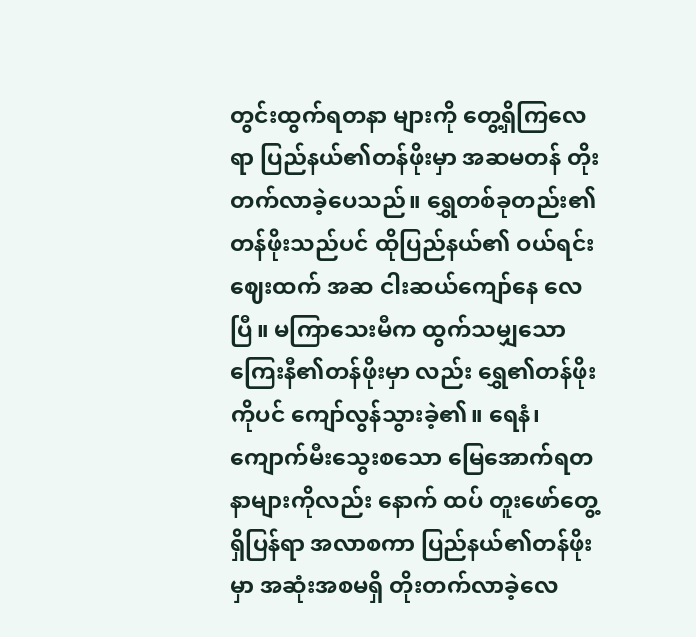တွင်းထွက်ရတနာ များကို တွေ့ရှိကြလေရာ ပြည်နယ်၏တန်ဖိုးမှာ အဆမတန် တိုးတက်လာခဲ့ပေသည်။ ရွှေတစ်ခုတည်း၏ တန်ဖိုးသည်ပင် ထိုပြည်နယ်၏ ဝယ်ရင်းဈေးထက် အဆ ငါးဆယ်ကျော်နေ လေပြီ။ မကြာသေးမီက ထွက်သမျှသော ကြေးနီ၏တန်ဖိုးမှာ လည်း ရွှေ၏တန်ဖိုးကိုပင် ကျော်လွန်သွားခဲ့၏။ ရေနံ၊ ကျောက်မီးသွေးစသော မြေအောက်ရတနာများကိုလည်း နောက် ထပ် တူးဖော်တွေ့ရှိပြန်ရာ အလာစကာ ပြည်နယ်၏တန်ဖိုးမှာ အဆုံးအစမရှိ တိုးတက်လာခဲ့လေ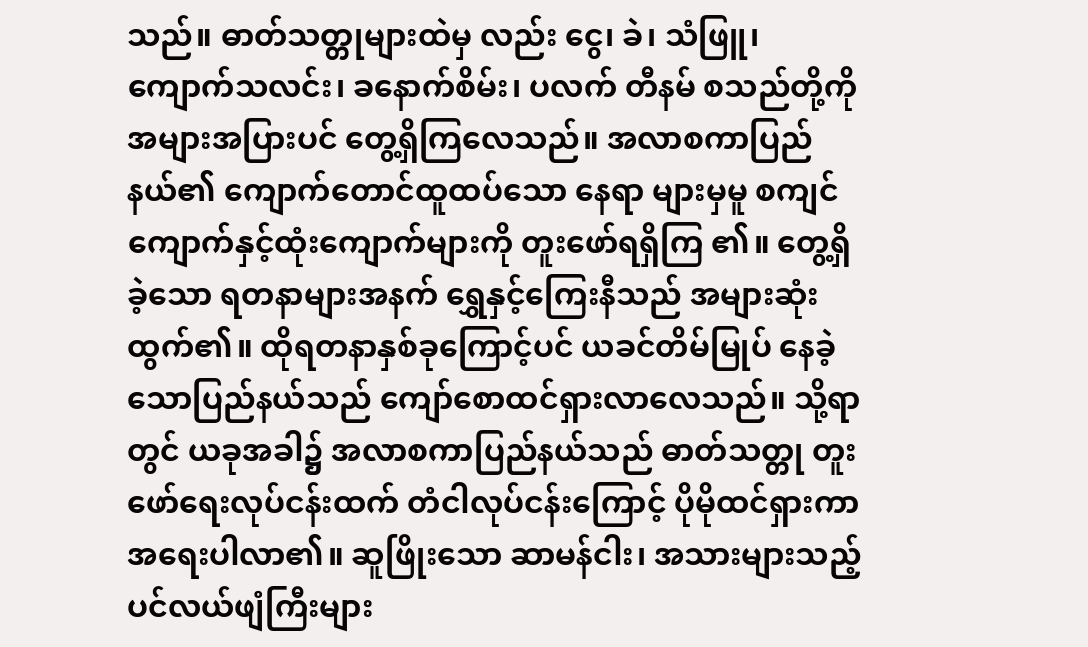သည်။ ဓာတ်သတ္တုများထဲမှ လည်း ငွေ၊ ခဲ၊ သံဖြူ၊ ကျောက်သလင်း၊ ခနောက်စိမ်း၊ ပလက် တီနမ် စသည်တို့ကို အများအပြားပင် တွေ့ရှိကြလေသည်။ အလာစကာပြည်နယ်၏ ကျောက်တောင်ထူထပ်သော နေရာ များမှမူ စကျင်ကျောက်နှင့်ထုံးကျောက်များကို တူးဖော်ရရှိကြ ၏။ တွေ့ရှိခဲ့သော ရတနာများအနက် ရွှေနှင့်ကြေးနီသည် အများဆုံး ထွက်၏။ ထိုရတနာနှစ်ခုကြောင့်ပင် ယခင်တိမ်မြုပ် နေခဲ့သောပြည်နယ်သည် ကျော်စောထင်ရှားလာလေသည်။ သို့ရာတွင် ယခုအခါ၌ အလာစကာပြည်နယ်သည် ဓာတ်သတ္တု တူးဖော်ရေးလုပ်ငန်းထက် တံငါလုပ်ငန်းကြောင့် ပိုမိုထင်ရှားကာ အရေးပါလာ၏။ ဆူဖြိုးသော ဆာမန်ငါး၊ အသားများသည့် ပင်လယ်ဖျံကြီးများ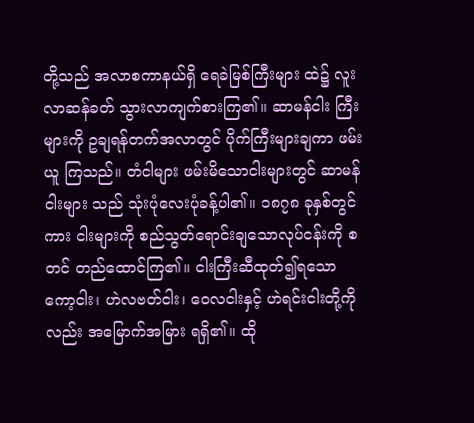တို့သည် အလာစကာနယ်ရှိ ရေခဲမြစ်ကြီးများ ထဲ၌ လူးလာဆန်ခတ် သွားလာကျက်စားကြ၏။ ဆာမန်ငါး ကြီးများကို ဥချရန်တက်အလာတွင် ပိုက်ကြီးများချကာ ဖမ်းယူ ကြသည်။ တံငါများ ဖမ်းမိသောငါးများတွင် ဆာမန်ငါးများ သည် သုံးပုံလေးပုံခန့်ပါ၏။ ၁၈၇၈ ခုနှစ်တွင်ကား ငါးများကို စည်သွတ်ရောင်းချသောလုပ်ငန်းကို စတင် တည်ထောင်ကြ၏။ ငါးကြီးဆီထုတ်၍ရသော ကော့ငါး၊ ဟဲလဗတ်ငါး၊ ဝေလငါးနှင့် ဟဲရင်းငါးတို့ကိုလည်း အမြောက်အမြား ရရှိ၏။ ထို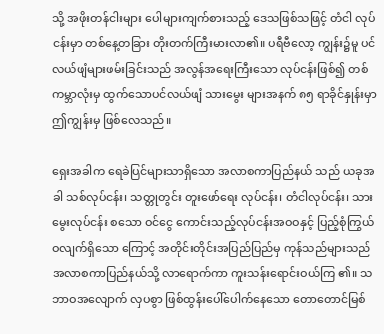သို့ အဖိုးတန်ငါးများ ပေါများကျက်စားသည့် ဒေသဖြစ်သဖြင့် တံငါ လုပ်ငန်းမှာ တစ်နေ့တခြား တိုးတက်ကြီးမားလာ၏။ ပရီဗီလော့ ကျွန်း၌မူ ပင်လယ်ဖျံများဖမ်းခြင်းသည် အလွန်အရေးကြီးသော လုပ်ငန်းဖြစ်၍ တစ်ကမ္ဘာလုံးမှ ထွက်သောပင်လယ်ဖျံ သားမွေး များအနက် ၈၅ ရာခိုင်နှုန်းမှာ ဤကျွန်းမှ ဖြစ်လေသည်။

ရှေးအခါက ရေခဲပြင်များသာရှိသော အလာစကာပြည်နယ် သည် ယခုအခါ သစ်လုပ်ငန်း၊ သတ္တုတွင်း တူးဖော်ရေး လုပ်ငန်း၊ တံငါလုပ်ငန်း၊ သားမွေးလုပ်ငန်း စသော ဝင်ငွေ ကောင်းသည့်လုပ်ငန်းအဝဝနှင့် ပြည့်စုံကြွယ်ဝလျက်ရှိသော ကြောင့် အတိုင်းတိုင်းအပြည်ပြည်မှ ကုန်သည်များသည် အလာစကာပြည်နယ်သို့ လာရောက်ကာ ကူးသန်းရောင်းဝယ်ကြ ၏။ သဘာဝအလျောက် လှပစွာ ဖြစ်ထွန်းပေါ်ပေါက်နေသော တောတောင်မြစ်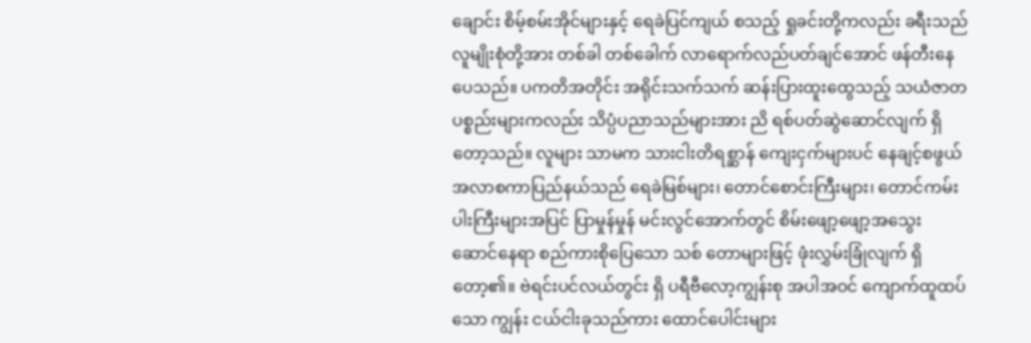ချောင်း စိမ့်စမ်းအိုင်များနှင့် ရေခဲပြင်ကျယ် စသည့် ရှုခင်းတို့ကလည်း ခရီးသည် လူမျိုးစုံတို့အား တစ်ခါ တစ်ခေါက် လာရောက်လည်ပတ်ချင်အောင် ဖန်တီးနေပေသည်။ ပကတိအတိုင်း အရိုင်းသက်သက် ဆန်းပြားထူးထွေသည့် သယံဇာတပစ္စည်းများကလည်း သိပ္ပံပညာသည်များအား ညိ ရစ်ပတ်ဆွဲဆောင်လျက် ရှိတော့သည်။ လူများ သာမက သားငါးတိရစ္ဆာန် ကျေးငှက်များပင် နေချင့်စဖွယ် အလာစကာပြည်နယ်သည် ရေခဲမြစ်များ၊ တောင်စောင်းကြီးများ၊ တောင်ကမ်းပါးကြီးများအပြင် ပြာမှုန်မှုန် မင်းလွင်အောက်တွင် စိမ်းဖျော့ဖျော့အသွေး ဆောင်နေရာ စည်ကားစိုပြေသော သစ် တောများဖြင့် ဖုံးလွှမ်းခြုံလျက် ရှိတော့၏။ ဗဲရင်းပင်လယ်တွင်း ရှိ ပရီဗီလော့ကျွန်းစု အပါအဝင် ကျောက်ထူထပ်သော ကျွန်း ငယ်ငါးခုသည်ကား ထောင်ပေါင်းများ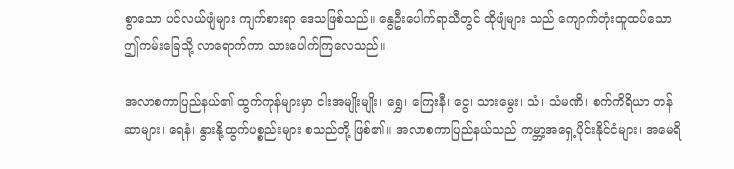စွာသော ပင်လယ်ဖျံများ ကျက်စားရာ ဒေသဖြစ်သည်။ နွေဦးပေါက်ရာသီတွင် ထိုဖျံများ သည် ကျောက်တုံးထူထပ်သော ဤကမ်းခြေသို့ လာရောက်ကာ သားပေါက်ကြလေသည်။

အလာစကာပြည်နယ်၏ ထွက်ကုန်များမှာ ငါးအမျိုးမျိုး၊ ရွှေ၊ ကြေးနီ၊ ငွေ၊ သားမွေး၊ သံ၊ သံမဏိ၊ စက်ကိရိယာ တန်ဆာများ၊ ရေနံ၊ နွားနို့ထွက်ပစ္စည်းများ စသည်တို့ ဖြစ်၏။ အလာစကာပြည်နယ်သည် ကမ္ဘာ့အရှေ့ပိုင်းနိုင်ငံများ၊ အမေရိ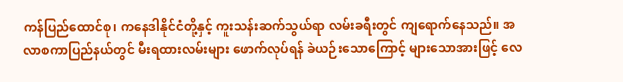ကန်ပြည်ထောင်စု၊ ကနေဒါနိုင်ငံတို့နှင့် ကူးသန်းဆက်သွယ်ရာ လမ်းခရီးတွင် ကျရောက်နေသည်။ အလာစကာပြည်နယ်တွင် မီးရထားလမ်းများ ဖောက်လုပ်ရန် ခဲယဉ်းသောကြောင့် များသောအားဖြင့် လေ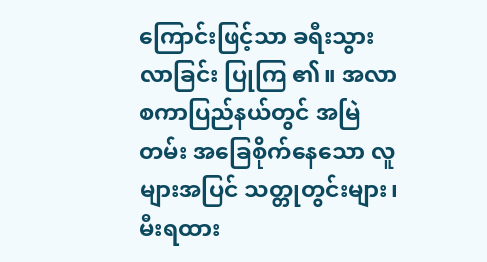ကြောင်းဖြင့်သာ ခရီးသွားလာခြင်း ပြုကြ ၏။ အလာစကာပြည်နယ်တွင် အမြဲတမ်း အခြေစိုက်နေသော လူများအပြင် သတ္တုတွင်းများ၊ မီးရထား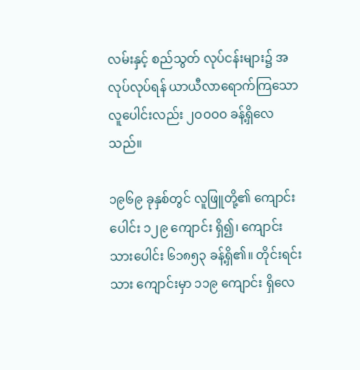လမ်းနှင့် စည်သွတ် လုပ်ငန်းများ၌ အလုပ်လုပ်ရန် ယာယီလာရောက်ကြသော လူပေါင်းလည်း ၂ဝဝဝဝ ခန့်ရှိလေသည်။

၁၉၆၉ ခုနှစ်တွင် လူဖြူတို့၏ ကျောင်းပေါင်း ၁၂၉ ကျောင်း ရှိ၍၊ ကျောင်းသားပေါင်း ၆၁၈၅၃ ခန့်ရှိ၏။ တိုင်းရင်းသား ကျောင်းမှာ ၁၁၉ ကျောင်း ရှိလေ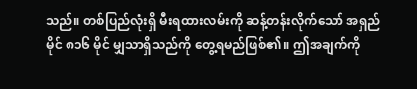သည်။ တစ်ပြည်လုံးရှိ မီးရထားလမ်းကို ဆန့်တန်းလိုက်သော် အရှည်မိုင် ၈၁၆ မိုင် မျှသာရှိသည်ကို တွေ့ရမည်ဖြစ်၏။ ဤအချက်ကို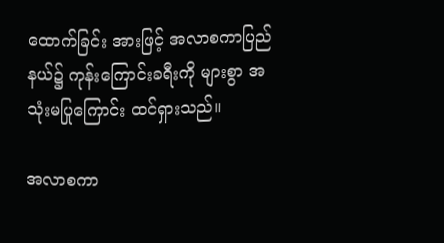ထောက်ခြင်း အားဖြင့် အလာစကာပြည်နယ်၌ ကုန်းကြောင်းခရီးကို များစွာ အသုံးမပြုကြောင်း ထင်ရှားသည်။

အလာစကာ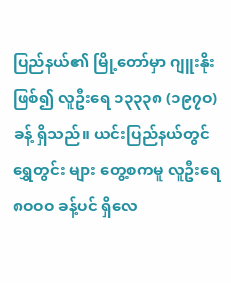ပြည်နယ်၏ မြို့တော်မှာ ဂျူးနိုးဖြစ်၍ လူဦးရေ ၁၃၃၃၈ (၁၉၇ဝ) ခန့် ရှိသည်။ ယင်းပြည်နယ်တွင် ရွှေတွင်း များ တွေ့စကမူ လူဦးရေ ၈ဝဝဝ ခန့်ပင် ရှိလေ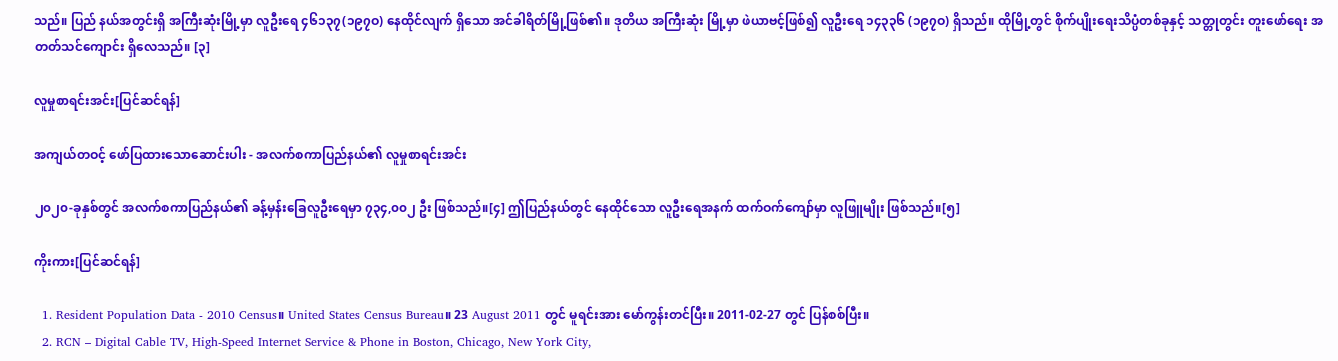သည်။ ပြည် နယ်အတွင်းရှိ အကြီးဆုံးမြို့မှာ လူဦးရေ ၄၆၁၃၇(၁၉၇ဝ) နေထိုင်လျက် ရှိသော အင်ခါရိတ်မြို့ဖြစ်၏။ ဒုတိယ အကြီးဆုံး မြို့မှာ ဖဲယာဗင့်ဖြစ်၍ လူဦးရေ ၁၄၃၃၆ (၁၉၇ဝ) ရှိသည်။ ထိုမြို့တွင် စိုက်ပျိုးရေးသိပ္ပံတစ်ခုနှင့် သတ္တုတွင်း တူးဖော်ရေး အတတ်သင်ကျောင်း ရှိလေသည်။ [၃]

လူမှုစာရင်းအင်း[ပြင်ဆင်ရန်]

အကျယ်တဝင့် ဖော်ပြထားသောဆောင်းပါး - အလက်စကာပြည်နယ်၏ လူမှုစာရင်းအင်း

၂၀၂၀-ခုနှစ်တွင် အလက်စကာပြည်နယ်၏ ခန့်မှန်းခြေလူဦးရေမှာ ၇၃၄,၀၀၂ ဦး ဖြစ်သည်။[၄] ဤပြည်နယ်တွင် နေထိုင်သော လူဦးရေအနက် ထက်ဝက်ကျော်မှာ လူဖြူမျိုး ဖြစ်သည်။[၅]

ကိုးကား[ပြင်ဆင်ရန်]

  1. Resident Population Data - 2010 Census။ United States Census Bureau။ 23 August 2011 တွင် မူရင်းအား မော်ကွန်းတင်ပြီး။ 2011-02-27 တွင် ပြန်စစ်ပြီး။
  2. RCN – Digital Cable TV, High-Speed Internet Service & Phone in Boston, Chicago, New York City,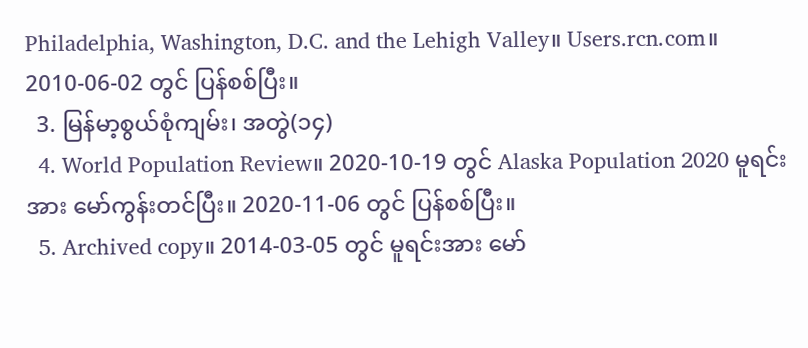Philadelphia, Washington, D.C. and the Lehigh Valley။ Users.rcn.com။ 2010-06-02 တွင် ပြန်စစ်ပြီး။
  3. မြန်မာ့စွယ်စုံကျမ်း၊ အတွဲ(၁၄)
  4. World Population Review။ 2020-10-19 တွင် Alaska Population 2020 မူရင်းအား မော်ကွန်းတင်ပြီး။ 2020-11-06 တွင် ပြန်စစ်ပြီး။
  5. Archived copy။ 2014-03-05 တွင် မူရင်းအား မော်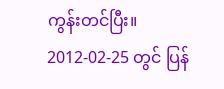ကွန်းတင်ပြီး။ 2012-02-25 တွင် ပြန်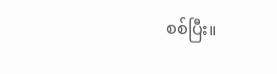စစ်ပြီး။